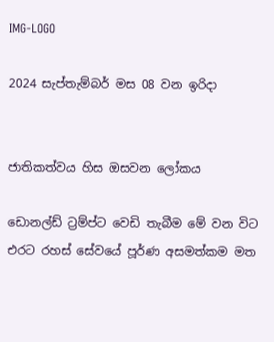IMG-LOGO

2024 සැප්තැම්බර් මස 08 වන ඉරිදා


ජාතිකත්වය හිස ඔසවන ලෝකය

ඩොනල්ඩ් ට්‍රම්ප්ට වෙඩි තැබීම මේ වන විට එරට රහස් සේවයේ පූර්ණ අසමත්කම මත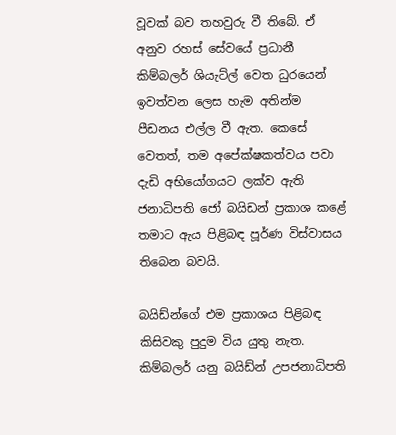වූවක් බව තහවුරු වී තිබේ. ඒ අනුව රහස් සේවයේ ප්‍රධානී කිම්බලර් ශියැට්ල් වෙත ධුරයෙන් ඉවත්වන ලෙස හැම අතින්ම පීඩනය එල්ල වී ඇත. කෙසේ වෙතත්, තම අපේක්ෂකත්වය පවා දැඩි අභියෝගයට ලක්ව ඇති ජනාධිපති ජෝ බයිඩන් ප්‍රකාශ කළේ තමාට ඇය පිළිබඳ පූර්ණ විස්වාසය තිබෙන බවයි.

බයිඩ්න්ගේ එම ප්‍රකාශය පිළිබඳ කිසිවකු පුදුම විය යුතු නැත. කිම්බලර් යනු බයිඩ්න් උපජනාධිපති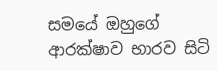සමයේ ඔහුගේ ආරක්ෂාව භාරව සිටි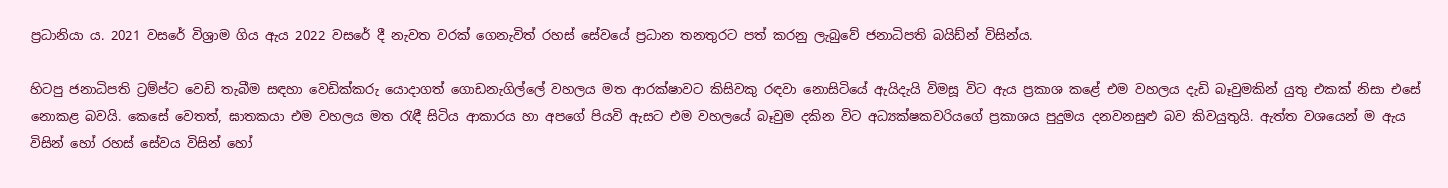ප්‍රධානියා ය. 2021 වසරේ විශ්‍රාම ගිය ඇය 2022 වසරේ දී නැවත වරක් ගෙනැවිත් රහස් සේවයේ ප්‍රධාන තනතුරට පත් කරනු ලැබුවේ ජනාධිපති බයිඩ්න් විසින්ය.

හිටපු ජනාධිපති ට්‍රම්ප්ට වෙඩි තැබීම සඳහා වෙඩික්කරු යොදාගත් ගොඩනැගිල්ලේ වහලය මත ආරක්ෂාවට කිසිවකු රඳවා නොසිටියේ ඇයිදැයි විමසූ විට ඇය ප්‍රකාශ කළේ එම වහලය දැඩි බෑවුමකින් යුතු එකක් නිසා එසේ නොකළ බවයි. කෙසේ වෙතත්, ඝාතකයා එම වහලය මත රැඳී සිටිය ආකාරය හා අපගේ පියවි ඇසට එම වහලයේ බෑවුම දකින විට අධ්‍යක්ෂකවරියගේ ප්‍රකාශය පුදුමය දනවනසුළු බව කිවයුතුයි. ඇත්ත වශයෙන් ම ඇය විසින් හෝ රහස් සේවය විසින් හෝ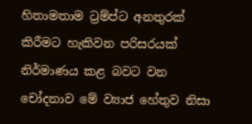හිතාමතාම ට්‍රම්ප්ට අනතුරක් කිරීමට හැකිවන පරිසරයක් නිර්මාණය කළ බවට වන චෝදනාව මේ ව්‍යාජ හේතුව නිසා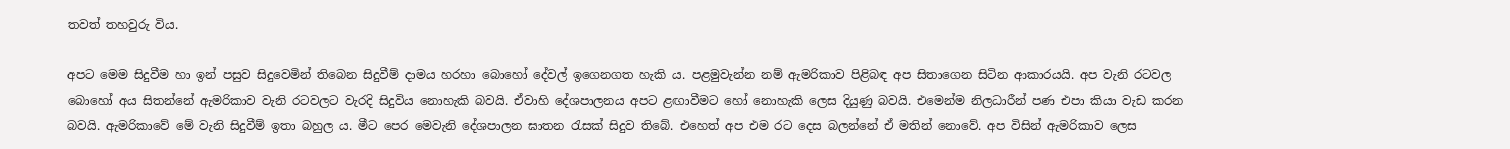තවත් තහවුරු විය.

අපට මෙම සිදුවීම හා ඉන් පසුව සිදුවෙමින් තිබෙන සිදුවීම් දාමය හරහා බොහෝ දේවල් ඉගෙනගත හැකි ය. පළමුවැන්න නම් ඇමරිකාව පිළිබඳ අප සිතාගෙන සිටින ආකාරයයි. අප වැනි රටවල බොහෝ අය සිතන්නේ ඇමරිකාව වැනි රටවලට වැරදි සිදුවිය නොහැකි බවයි. ඒවාහි දේශපාලනය අපට ළඟාවීමට හෝ නොහැකි ලෙස දියුණු බවයි. එමෙන්ම නිලධාරීන් පණ එපා කියා වැඩ කරන බවයි. ඇමරිකාවේ මේ වැනි සිදුවීම් ඉතා බහුල ය. මීට පෙර මෙවැනි දේශපාලන ඝාතන රැසක් සිදුව තිබේ. එහෙත් අප එම රට දෙස බලන්නේ ඒ මතින් නොවේ. අප විසින් ඇමරිකාව ලෙස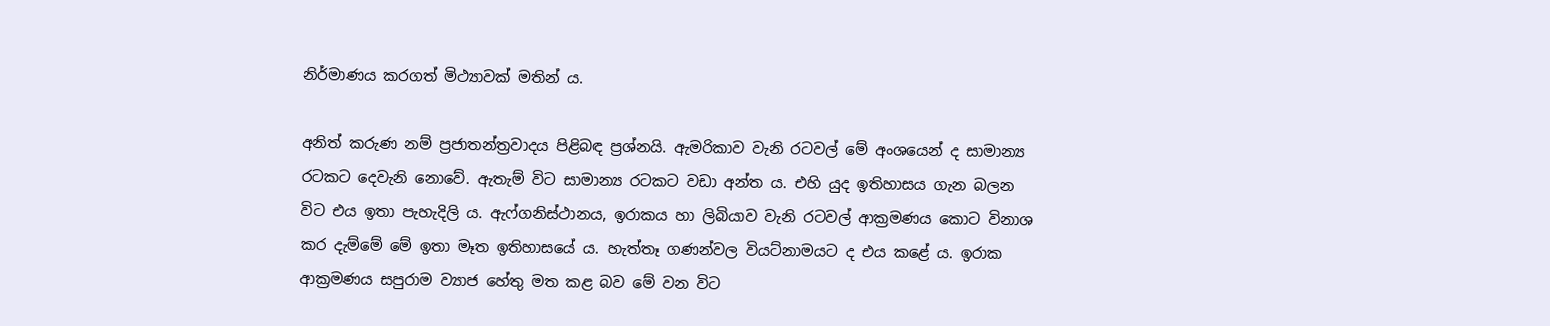නිර්මාණය කරගත් මිථ්‍යාවක් මතින් ය.

අනිත් කරුණ නම් ප්‍රජාතන්ත්‍රවාදය පිළිබඳ ප්‍රශ්නයි. ඇමරිකාව වැනි රටවල් මේ අංශයෙන් ද සාමාන්‍ය රටකට දෙවැනි නොවේ. ඇතැම් විට සාමාන්‍ය රටකට වඩා අන්ත ය. එහි යුද ඉතිහාසය ගැන බලන විට එය ඉතා පැහැදිලි ය. ඇෆ්ගනිස්ථානය, ඉරාකය හා ලිබියාව වැනි රටවල් ආක්‍රමණය කොට විනාශ කර දැම්මේ මේ ඉතා මෑත ඉතිහාසයේ ය. හැත්තෑ ගණන්වල වියට්නාමයට ද එය කළේ ය. ඉරාක ආක්‍රමණය සපුරාම ව්‍යාජ හේතු මත කළ බව මේ වන විට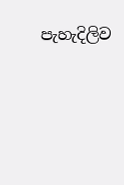පැහැදිලිව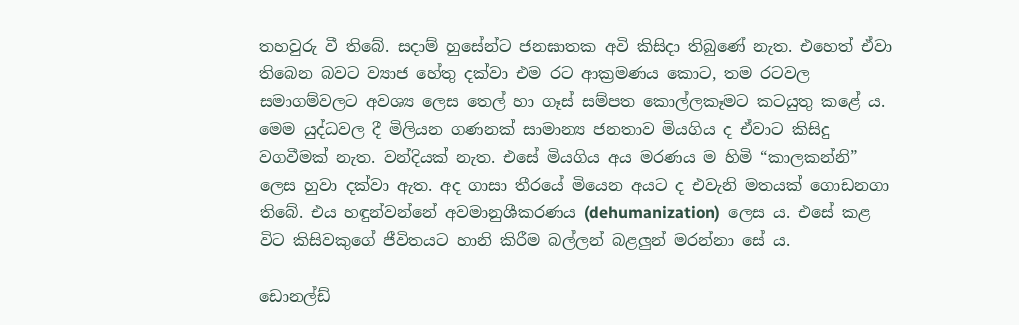තහවුරු වී තිබේ. සදාම් හුසේන්ට ජනඝාතක අවි කිසිදා තිබුණේ නැත. එහෙත් ඒවා තිබෙන බවට ව්‍යාජ හේතු දක්වා එම රට ආක්‍රමණය කොට, තම රටවල සමාගම්වලට අවශ්‍ය ලෙස තෙල් හා ගෑස් සම්පත කොල්ලකෑමට කටයුතු කළේ ය. මෙම යුද්ධවල දී මිලියන ගණනක් සාමාන්‍ය ජනතාව මියගිය ද ඒවාට කිසිදු වගවීමක් නැත. වන්දියක් නැත. එසේ මියගිය අය මරණය ම හිමි “කාලකන්නි” ලෙස හුවා දක්වා ඇත. අද ගාසා තීරයේ මියෙන අයට ද එවැනි මතයක් ගොඩනගා තිබේ. එය හඳුන්වන්නේ අවමානුශීකරණය (dehumanization)  ලෙස ය. එසේ කළ විට කිසිවකුගේ ජීවිතයට හානි කිරීම බල්ලන් බළලු‍න් මරන්නා සේ ය.

ඩොනල්ඩ්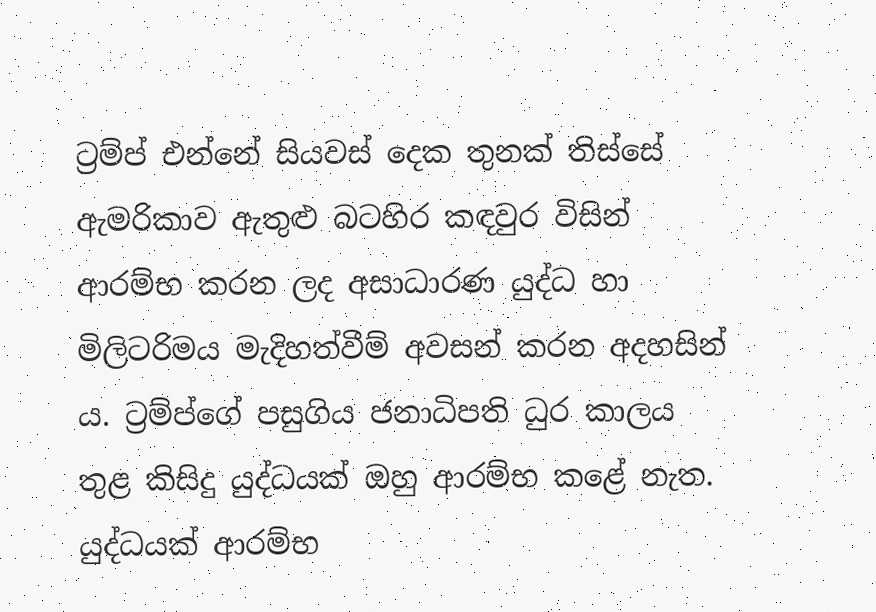ට්‍රම්ප් එන්නේ සියවස් දෙක තුනක් තිස්සේ ඇමරිකාව ඇතුළු බටහිර කඳවුර විසින් ආරම්භ කරන ලද අසාධාරණ යුද්ධ හා මිලිටරිමය මැදිහත්වීම් අවසන් කරන අදහසින් ය. ට්‍රම්ප්ගේ පසුගිය ජනාධිපති ධුර කාලය තුළ කිසිදු යුද්ධයක් ඔහු ආරම්භ කළේ නැත. යුද්ධයක් ආරම්භ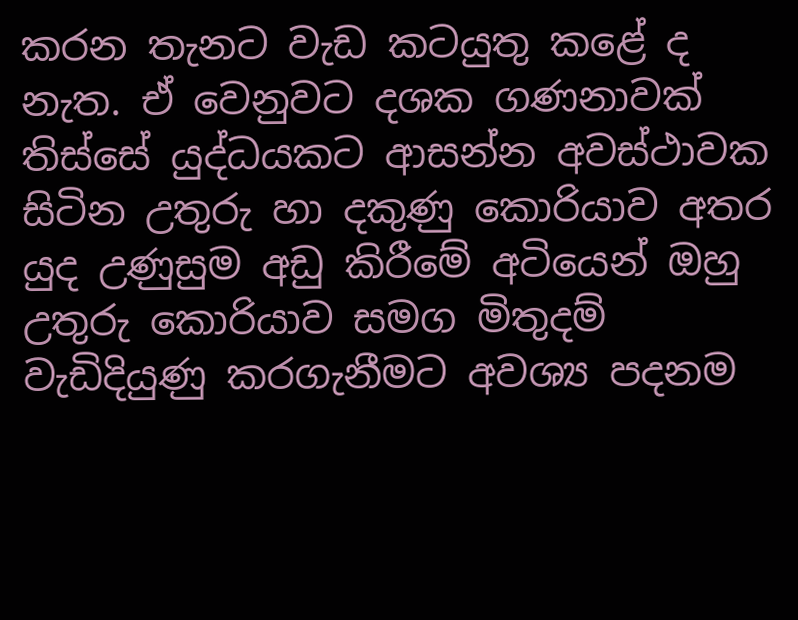කරන තැනට වැඩ කටයුතු කළේ ද නැත. ඒ වෙනුවට දශක ගණනාවක් තිස්සේ යුද්ධයකට ආසන්න අවස්ථාවක සිටින උතුරු හා දකුණු කොරියාව අතර යුද උණුසුම අඩු කිරීමේ අටියෙන් ඔහු උතුරු කොරියාව සමග මිතුදම් වැඩිදියුණු කරගැනීමට අවශ්‍ය පදනම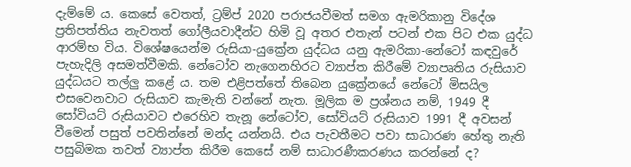දැම්මේ ය. කෙසේ වෙතත්, ට්‍රම්ප් 2020 පරාජයවීමත් සමග ඇමරිකානු විදේශ ප්‍රතිපත්තිය නැවතත් ගෝලීයවාදීන්ට හිමි වූ අතර එතැන් පටන් එක පිට එක යුද්ධ ආරම්භ විය. විශේෂයෙන්ම රුසියා-යුක්‍රේන යුද්ධය යනු ඇමරිකා-නේටෝ කඳවුරේ පැහැදිලි අසමත්වීමකි. නේටෝව නැගෙනහිරට ව්‍යාප්ත කිරීමේ ව්‍යාපෘතිය රුසියාව යුද්ධයට තල්ලු‍ කළේ ය. තම එළිපත්තේ තිබෙන යුක්‍රේනයේ නේටෝ මිසයිල එසවෙනවාට රුසියාව කැමැති වන්නේ නැත. මූලික ම ප්‍රශ්නය නම්, 1949 දී සෝවියට් රුසියාවට එරෙහිව තැනූ නේටෝව, සෝවියට් රුසියාව 1991 දී අවසන් වීමෙන් පසුත් පවතින්නේ මන්ද යන්නයි. එය පැවතීමට පවා සාධාරණ හේතු නැති පසුබිමක තවත් ව්‍යාප්ත කිරීම කෙසේ නම් සාධාරණීකරණය කරන්නේ ද?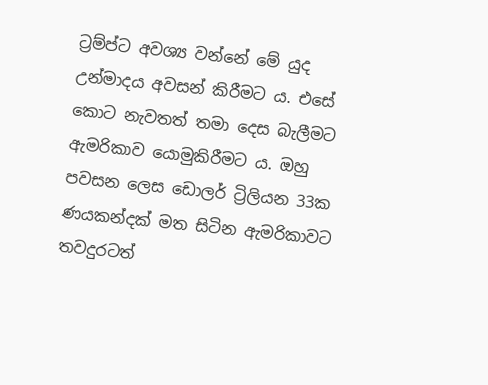ට්‍රම්ප්ට අවශ්‍ය වන්නේ මේ යුද උන්මාදය අවසන් කිරීමට ය. එසේ කොට නැවතත් තමා දෙස බැලීමට ඇමරිකාව යොමුකිරීමට ය. ඔහු පවසන ලෙස ඩොලර් ට්‍රිලියන 33ක ණයකන්දක් මත සිටින ඇමරිකාවට තවදුරටත්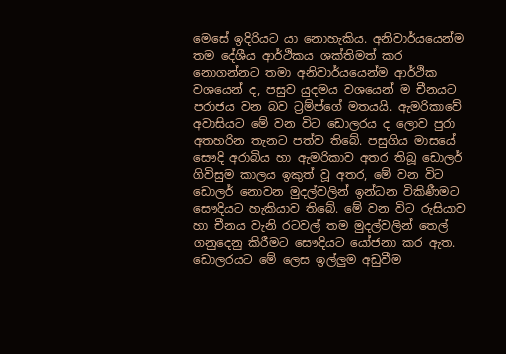මෙසේ ඉදිරියට යා නොහැකිය. අනිවාර්යයෙන්ම තම දේශීය ආර්ථිකය ශක්තිමත් කර නොගන්නට තමා අනිවාර්යයෙන්ම ආර්ථික වශයෙන් ද, පසුව යුදමය වශයෙන් ම චීනයට පරාජය වන බව ට්‍රම්ප්ගේ මතයයි. ඇමරිකාවේ අවාසියට මේ වන විට ඩොලරය ද ලොව පුරා අතහරින තැනට පත්ව තිබේ. පසුගිය මාසයේ සෞදි අරාබිය හා ඇමරිකාව අතර තිබූ ඩොලර් ගිවිසුම කාලය ඉකුත් වූ අතර, මේ වන විට ඩොලර් නොවන මුදල්වලින් ඉන්ධන විකිණීමට සෞදියට හැකියාව තිබේ. මේ වන විට රුසියාව හා චීනය වැනි රටවල් තම මුදල්වලින් තෙල් ගනුදෙනු කිරීමට සෞදියට යෝජනා කර ඇත. ඩොලරයට මේ ලෙස ඉල්ලු‍ම අඩුවීම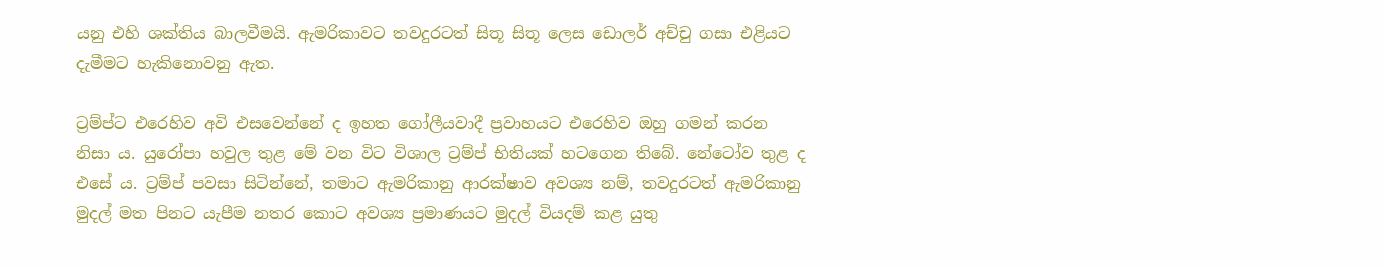යනු එහි ශක්තිය බාලවීමයි. ඇමරිකාවට තවදුරටත් සිතූ සිතූ ලෙස ඩොලර් අච්චු ගසා එළියට දැමීමට හැකිනොවනු ඇත.

ට්‍රම්ප්ට එරෙහිව අවි එසවෙන්නේ ද ඉහත ගෝලීයවාදී ප්‍රවාහයට එරෙහිව ඔහු ගමන් කරන නිසා ය. යුරෝපා හවුල තුළ මේ වන විට විශාල ට්‍රම්ප් භිතියක් හටගෙන තිබේ. නේටෝව තුළ ද එසේ ය. ට්‍රම්ප් පවසා සිටින්නේ, තමාට ඇමරිකානු ආරක්ෂාව අවශ්‍ය නම්, තවදුරටත් ඇමරිකානු මුදල් මත පිනට යැපීම නතර කොට අවශ්‍ය ප්‍රමාණයට මුදල් වියදම් කළ යුතු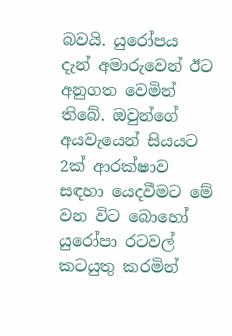බවයි. යුරෝපය දැන් අමාරුවෙන් ඊට අනුගත වෙමින් තිබේ. ඔවුන්ගේ අයවැයෙන් සියයට 2ක් ආරක්ෂාව සඳහා යෙදවීමට මේ වන විට බොහෝ යුරෝපා රටවල් කටයුතු කරමින්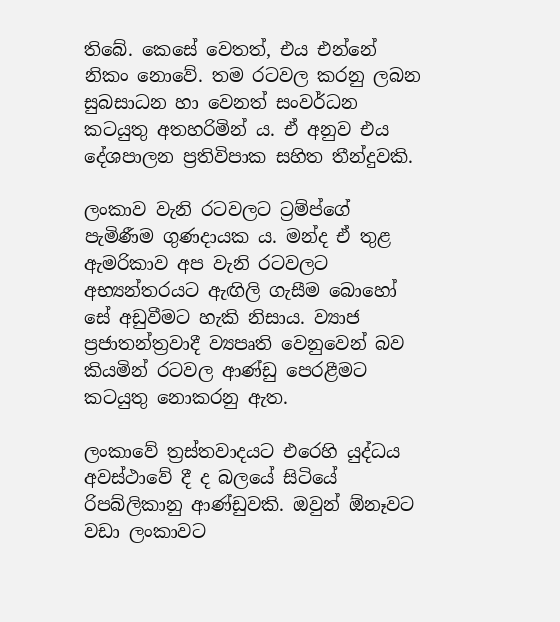තිබේ. කෙසේ වෙතත්, එය එන්නේ නිකං නොවේ. තම රටවල කරනු ලබන සුබසාධන හා වෙනත් සංවර්ධන කටයුතු අතහරිමින් ය. ඒ අනුව එය දේශපාලන ප්‍රතිවිපාක සහිත තීන්දුවකි.

ලංකාව වැනි රටවලට ට්‍රම්ප්ගේ පැමිණීම ගුණදායක ය. මන්ද ඒ තුළ ඇමරිකාව අප වැනි රටවලට අභ්‍යන්තරයට ඇඟිලි ගැසීම බොහෝ සේ අඩුවීමට හැකි නිසාය. ව්‍යාජ ප්‍රජාතන්ත්‍රවාදී ව්‍යපෘති වෙනුවෙන් බව කියමින් රටවල ආණ්ඩු පෙරළීමට කටයුතු නොකරනු ඇත.

ලංකාවේ ත්‍රස්තවාදයට එරෙහි යුද්ධය අවස්ථාවේ දී ද බලයේ සිටියේ රිපබ්ලිකානු ආණ්ඩුවකි. ඔවුන් ඕනෑවට වඩා ලංකාවට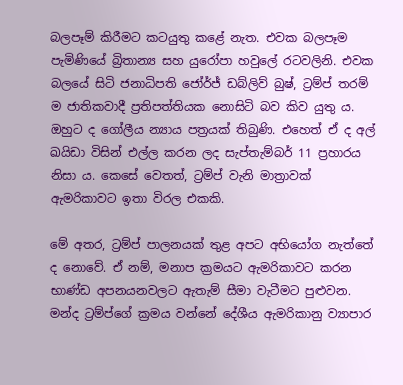බලපෑම් කිරීමට කටයුතු කළේ නැත. එවක බලපෑම පැමිණියේ බ්‍රිතාන්‍ය සහ යුරෝපා හවුලේ රටවලිනි. එවක බලයේ සිටි ජනාධිපති ජෝර්ජ් ඩබ්ලිව් බුෂ්, ට්‍රම්ප් තරම් ම ජාතිකවාදී ප්‍රතිපත්තියක නොසිටි බව කිව යුතු ය. ඔහුට ද ගෝලීය න්‍යාය පත්‍රයක් තිබුණි. එහෙත් ඒ ද අල් ඛයිඩා විසින් එල්ල කරන ලද සැප්තැම්බර් 11 ප්‍රහාරය නිසා ය. කෙසේ වෙතත්, ට්‍රම්ප් වැනි මාත්‍රාවක් ඇමරිකාවට ඉතා විරල එකකි.

මේ අතර, ට්‍රම්ප් පාලනයක් තුළ අපට අභියෝග නැත්තේ ද නොවේ. ඒ නම්, මනාප ක්‍රමයට ඇමරිකාවට කරන භාණ්ඩ අපනයනවලට ඇතැම් සීමා වැටීමට පුළුවන. මන්ද ට්‍රම්ප්ගේ ක්‍රමය වන්නේ දේශීය ඇමරිකානු ව්‍යාපාර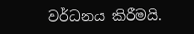වර්ධනය කිරීමයි.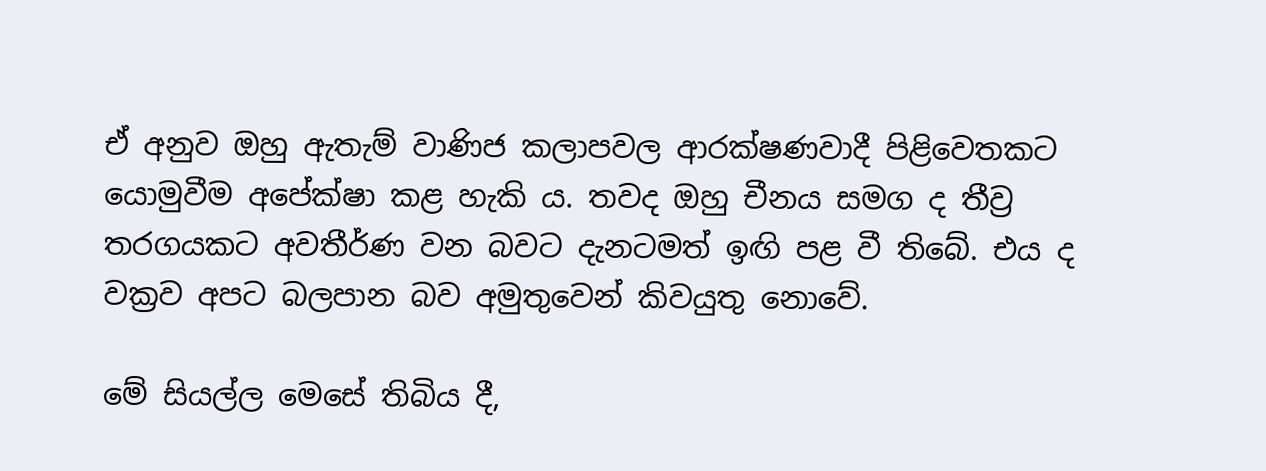ඒ අනුව ඔහු ඇතැම් වාණිජ කලාපවල ආරක්ෂණවාදී පිළිවෙතකට යොමුවීම අපේක්ෂා කළ හැකි ය. තවද ඔහු චීනය සමග ද තීව්‍ර තරගයකට අවතීර්ණ වන බවට දැනටමත් ඉඟි පළ වී තිබේ. එය ද වක්‍රව අපට බලපාන බව අමුතුවෙන් කිවයුතු නොවේ.

මේ සියල්ල මෙසේ තිබිය දී,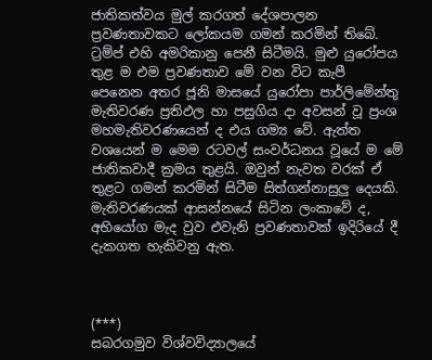ජාතිකත්වය මුල් කරගත් දේශපාලන ප්‍රවණතාවකට ලෝකයම ගමන් කරමින් තිබේ. ට්‍රම්ප් එහි අමරිකානු පෙනී සිටීමයි. මුළු යුරෝපය තුළ ම එම ප්‍රවණතාව මේ වන විට කැපී පෙනෙන අතර ජූනි මාසයේ යුරෝපා පාර්ලිමේන්තු මැතිවරණ ප්‍රතිඵල හා පසුගිය දා අවසන් වූ ප්‍රංශ මහමැතිවරණයෙන් ද එය ගම්‍ය වේ. ඇත්ත වශයෙන් ම මෙම රටවල් සංවර්ධනය වූයේ ම මේ ජාතිකවාදී ක්‍රමය තුළයි. ඔවුන් නැවත වරක් ඒ තුළට ගමන් කරමින් සිටීම සිත්ගන්නාසුලු දෙයකි. මැතිවරණයක් ආසන්නයේ සිටින ලංකාවේ ද, අභියෝග මැද වුව එවැනි ප්‍රවණතාවක් ඉදිරියේ දී දැකගත හැකිවනු ඇත.



(***)
සබරගමුව විශ්වවිද්‍යාලයේ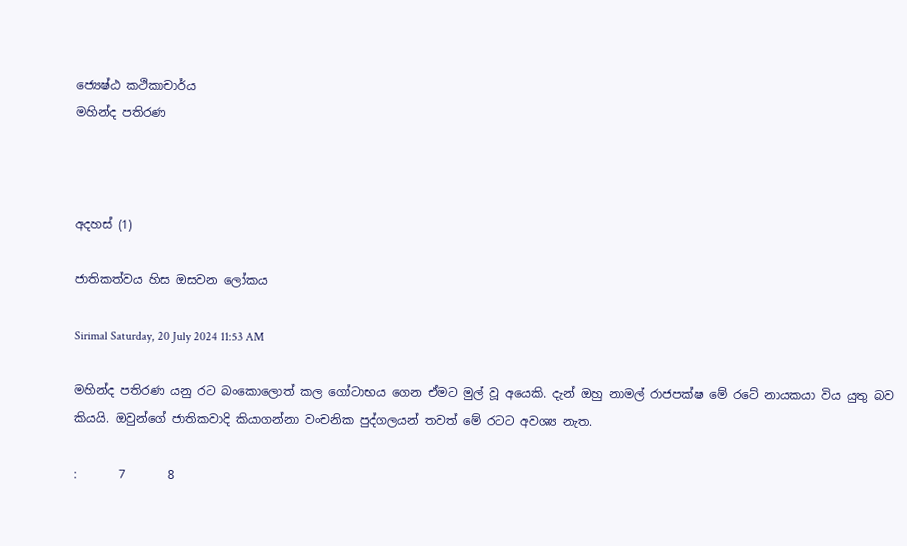ජ්‍යෙෂ්ඨ කථිකාචාර්ය
මහින්ද පතිරණ



අදහස් (1)

ජාතිකත්වය හිස ඔසවන ලෝකය

Sirimal Saturday, 20 July 2024 11:53 AM

මහින්ද පතිරණ යනු රට බංකොලොත් කල ගෝටාභය ගෙන ඒමට මුල් වූ අයෙකි. දැන් ඔහු නාමල් රාජපක්ෂ මේ රටේ නායකයා විය යුතු බව කියයි. ඔවුන්ගේ ජාතිකවාදි කියාගන්නා වංචනික පුද්ගලයන් තවත් මේ රටට අවශ්‍ය නැත.

:       7       8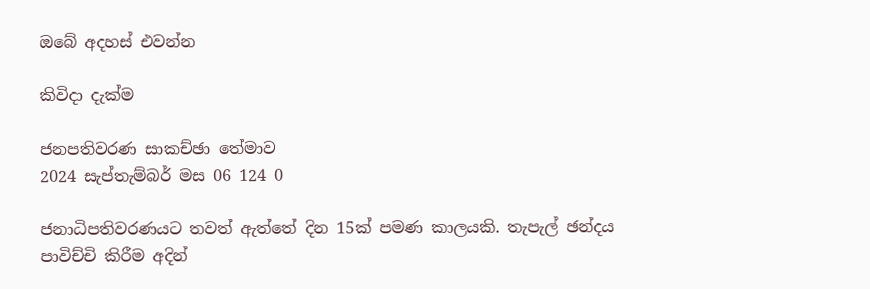ඔබේ අදහස් එවන්න

කිවිදා දැක්ම

ජනපතිවරණ සාකච්ඡා තේමාව
2024 සැප්තැම්බර් මස 06 124 0

ජනාධිපතිවරණයට තවත් ඇත්තේ දින 15ක් පමණ කාලයකි. තැපැල් ඡන්දය පාවිච්චි කිරීම අදින්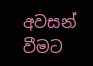අවසන් වීමට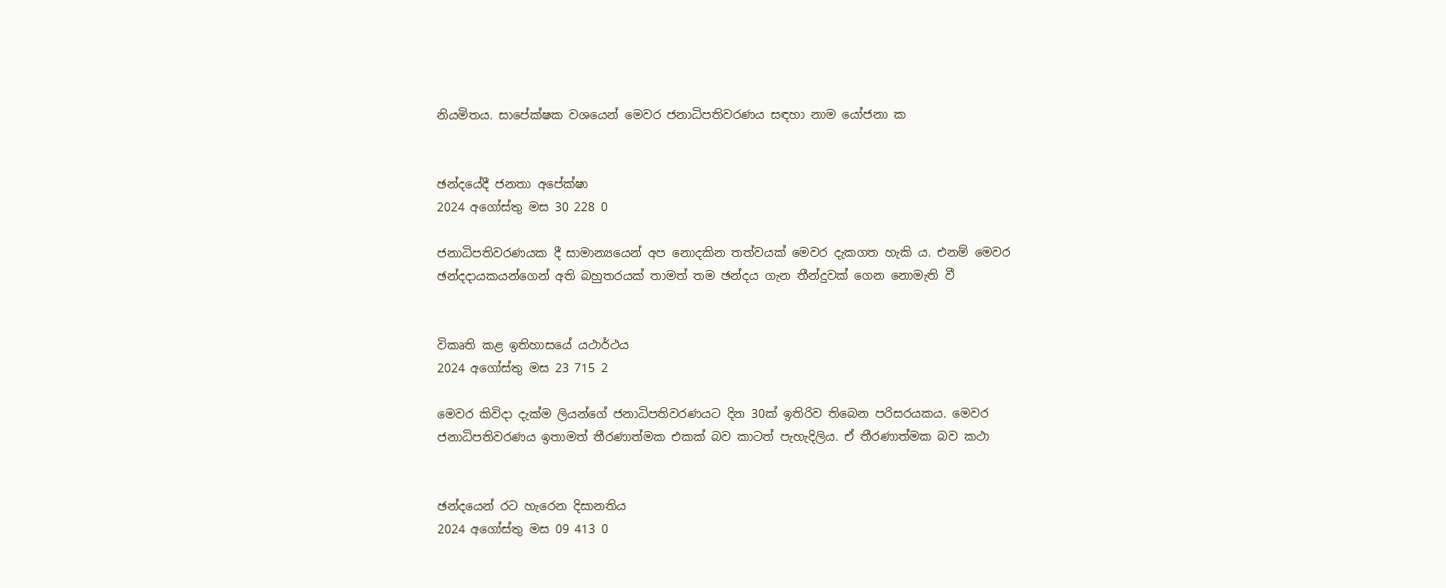නියමිතය. සාපේක්ෂක වශයෙන් මෙවර ජනාධිපතිවරණය සඳහා නාම යෝජනා ක


ඡන්දයේදී ජනතා අපේක්ෂා
2024 අගෝස්තු මස 30 228 0

ජනාධිපතිවරණයක දී සාමාන්‍යයෙන් අප නොදකින තත්වයක් මෙවර දැකගත හැකි ය. එනම් මෙවර ඡන්දදායකයන්ගෙන් අති බහුතරයක් තාමත් තම ඡන්දය ගැන තීන්දුවක් ගෙන නොමැති වී


විකෘති කළ ඉතිහාසයේ යථාර්ථය
2024 අගෝස්තු මස 23 715 2

මෙවර කිවිදා දැක්ම ලියන්ගේ ජනාධිපතිවරණයට දින 30ක් ඉතිරිව තිබෙන පරිසරයකය. මෙවර ජනාධිපතිවරණය ඉතාමත් තීරණාත්මක එකක් බව කාටත් පැහැදිලිය. ඒ තීරණාත්මක බව කථා


ඡන්දයෙන් රට හැරෙන දිසානතිය
2024 අගෝස්තු මස 09 413 0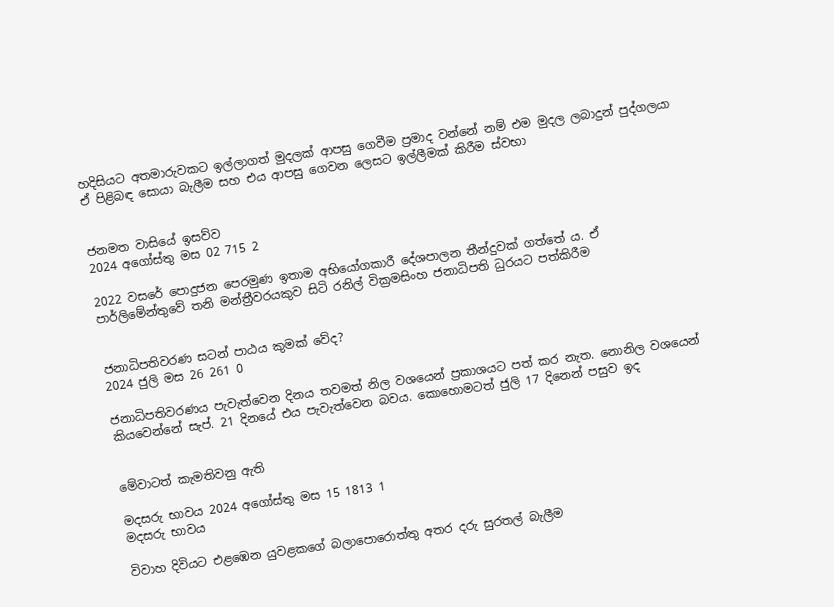හදිසියට අතමාරුවකට ඉල්ලාගත් මුදලක් ආපසු ගෙවීම ප්‍රමාද වන්නේ නම් එම මුදල ලබාදුන් පුද්ගලයා ඒ පිළිබඳ සොයා බැලීම සහ එය ආපසු ගෙවන ලෙසට ඉල්ලීමක් කිරීම ස්වභා


ජනමත වාසියේ ඉසව්ව
2024 අගෝස්තු මස 02 715 2

2022 වසරේ පොදුජන පෙරමුණ ඉතාම අභියෝගකාරී දේශපාලන තීන්දුවක් ගත්තේ ය. ඒ පාර්ලිමේන්තුවේ තනි මන්ත්‍රීවරයකුව සිටි රනිල් වික්‍රමසිංහ ජනාධිපති ධුරයට පත්කිරීම


ජනාධිපතිවරණ සටන් පාඨය කුමක් වේද?
2024 ජුලි මස 26 261 0

ජනාධිපතිවරණය පැවැත්වෙන දිනය තවමත් නිල වශයෙන් ප්‍රකාශයට පත් කර නැත. නොනිල වශයෙන් කියවෙන්නේ සැප්. 21 දිනයේ එය පැවැත්වෙන බවය. කොහොමටත් ජුලි 17 දිනෙන් පසුව ඉද


මේවාටත් කැමතිවනු ඇති

මදසරු භාවය 2024 අගෝස්තු මස 15 1813 1
මදසරු භාවය

විවාහ දිවියට එළඹෙන යුවළකගේ බලාපොරොත්තු අතර දරු සුරතල් බැලීම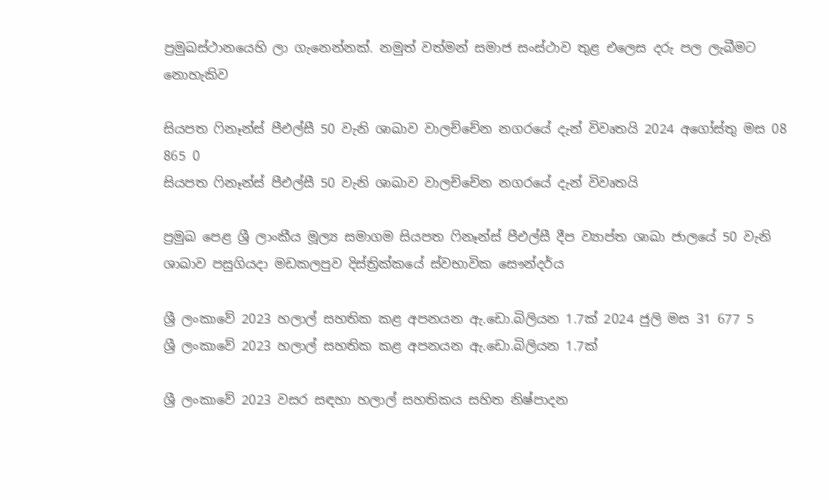ප්‍රමුඛස්ථානයෙහි ලා ගැනෙන්නක්. නමුත් වත්මන් සමාජ සංස්ථාව තුළ එලෙස දරු පල ලැබීමට නොහැකිව

සියපත ෆිනෑන්ස් පීඑල්සී 50 වැනි ශාඛාව වාලච්චේන නගරයේ දැන් විවෘතයි 2024 අගෝස්තු මස 08 865 0
සියපත ෆිනෑන්ස් පීඑල්සී 50 වැනි ශාඛාව වාලච්චේන නගරයේ දැන් විවෘතයි

ප්‍රමුඛ පෙළ ශ්‍රී ලාංකීය මූල්‍ය සමාගම සියපත ෆිනෑන්ස් පීඑල්සී දීප ව්‍යාප්ත ශාඛා ජාලයේ 50 වැනි ශාඛාව පසුගියදා මඩකලපුව දිස්ත්‍රික්කයේ ස්වභාවික සෞන්දර්ය

ශ්‍රී ලංකාවේ 2023 හලාල් සහතික කළ අපනයන ඇ.ඩො.බිලියන 1.7ක් 2024 ජුලි මස 31 677 5
ශ්‍රී ලංකාවේ 2023 හලාල් සහතික කළ අපනයන ඇ.ඩො.බිලියන 1.7ක්

ශ්‍රී ලංකාවේ 2023 වසර සඳහා හලාල් සහතිකය සහිත නිෂ්පාදන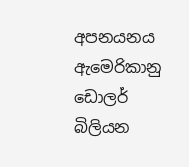අපනයනය ඇමෙරිකානු ඩොලර් බිලියන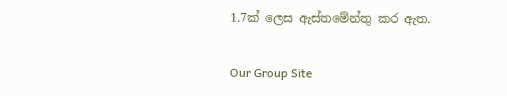1.7ක් ලෙස ඇස්තමේන්තු කර ඇත.

Our Group Site